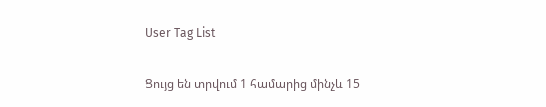User Tag List

Ցույց են տրվում 1 համարից մինչև 15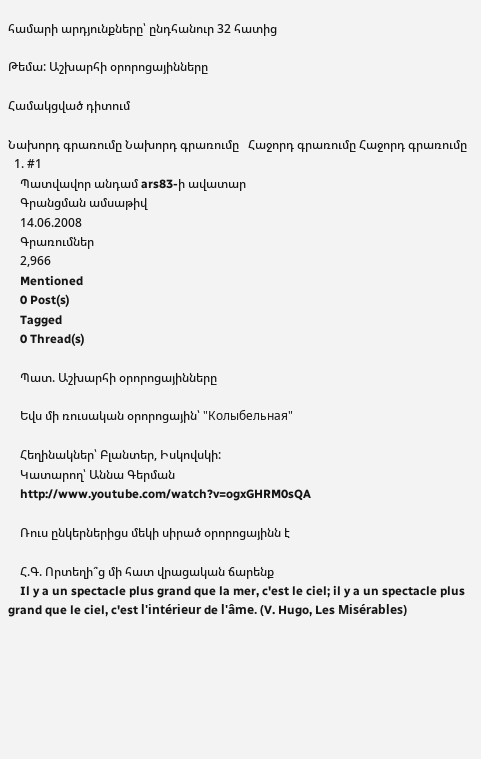համարի արդյունքները՝ ընդհանուր 32 հատից

Թեմա: Աշխարհի օրորոցայինները

Համակցված դիտում

Նախորդ գրառումը Նախորդ գրառումը   Հաջորդ գրառումը Հաջորդ գրառումը
  1. #1
    Պատվավոր անդամ ars83-ի ավատար
    Գրանցման ամսաթիվ
    14.06.2008
    Գրառումներ
    2,966
    Mentioned
    0 Post(s)
    Tagged
    0 Thread(s)

    Պատ. Աշխարհի օրորոցայինները

    Եվս մի ռուսական օրորոցային՝ "Колыбельная"

    Հեղինակներ՝ Բլանտեր, Իսկովսկի:
    Կատարող՝ Աննա Գերման
    http://www.youtube.com/watch?v=ogxGHRM0sQA

    Ռուս ընկերներիցս մեկի սիրած օրորոցայինն է

    Հ.Գ. Որտեղի՞ց մի հատ վրացական ճարենք
    Il y a un spectacle plus grand que la mer, c'est le ciel; il y a un spectacle plus grand que le ciel, c'est l'intérieur de l'âme. (V. Hugo, Les Misérables)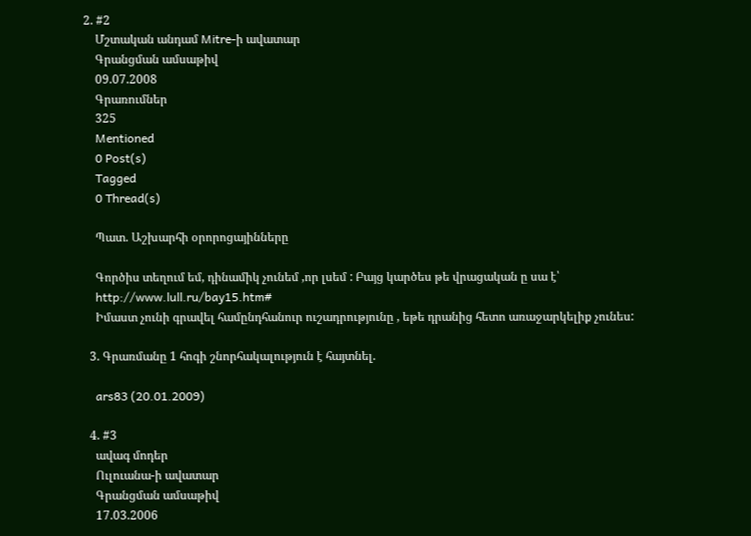2. #2
    Մշտական անդամ Mitre-ի ավատար
    Գրանցման ամսաթիվ
    09.07.2008
    Գրառումներ
    325
    Mentioned
    0 Post(s)
    Tagged
    0 Thread(s)

    Պատ. Աշխարհի օրորոցայինները

    Գործիս տեղում եմ, դինամիկ չունեմ ,որ լսեմ : Բայց կարծես թե վրացական ը սա է՝
    http://www.lull.ru/bay15.htm#
    Իմաստ չունի գրավել համընդհանուր ուշադրությունը , եթե դրանից հետո առաջարկելիք չունես:

  3. Գրառմանը 1 հոգի շնորհակալություն է հայտնել.

    ars83 (20.01.2009)

  4. #3
    ավագ մոդեր
    Ուլուանա-ի ավատար
    Գրանցման ամսաթիվ
    17.03.2006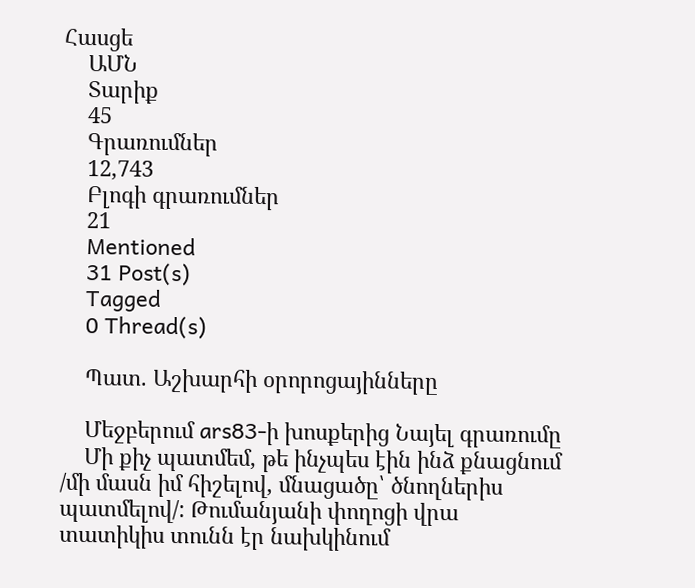Հասցե
    ԱՄՆ
    Տարիք
    45
    Գրառումներ
    12,743
    Բլոգի գրառումներ
    21
    Mentioned
    31 Post(s)
    Tagged
    0 Thread(s)

    Պատ. Աշխարհի օրորոցայինները

    Մեջբերում ars83-ի խոսքերից Նայել գրառումը
    Մի քիչ պատմեմ, թե ինչպես էին ինձ քնացնում /մի մասն իմ հիշելով, մնացածը՝ ծնողներիս պատմելով/: Թումանյանի փողոցի վրա տատիկիս տունն էր նախկինում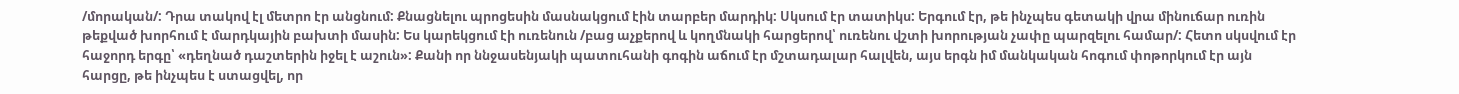/մորական/: Դրա տակով էլ մետրո էր անցնում: Քնացնելու պրոցեսին մասնակցում էին տարբեր մարդիկ: Սկսում էր տատիկս: Երգում էր, թե ինչպես գետակի վրա մինուճար ուռին թեքված խորհում է մարդկային բախտի մասին: Ես կարեկցում էի ուռենուն /բաց աչքերով և կողմնակի հարցերով՝ ուռենու վշտի խորության չափը պարզելու համար/: Հետո սկսվում էր հաջորդ երգը՝ «դեղնած դաշտերին իջել է աշուն»: Քանի որ ննջասենյակի պատուհանի գոգին աճում էր մշտադալար հալվեն, այս երգն իմ մանկական հոգում փոթորկում էր այն հարցը, թե ինչպես է ստացվել, որ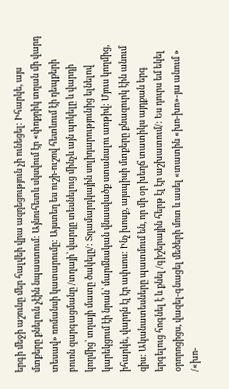երգի մեջի աշունը մեր հալվեի վրա ազդեցություն չի ունեցել: Իհարկե, այս մտքերը քնելուն չէին նպաստում: Այնուհետև սկսվում էր «փոքրիկ տղան մի վարդ տեսավ» ռոմանսի կատարումը: Այստեղ ես ուշի-ուշով հետևում էի դեպքերի բուռն զարգացմանը /տղայի՝ վարդը տեսնելուց մինչև այն պոկելը և վարդի կողմից՝ տղայի մատը ծակելը/: Տղամարդկային սոլիդարությունից ելնելով կարեկցում էի նրան՝ մարմնական վնասվածք ստանալու առթիվ: Մյուս կողմից, իհարկե, վարդն էլ էր ափսոս: Ինչ խոսք, այսպիսի մտքերը քնազուրկ էին անում զիս: Ականատեսները պատմում են, որ մի օր խեղճ տատիկս այդքան երգ երգելուց հոգնել է և քնել /գիշերային հերթ էլ էր աշխատում/: Ես դուրս եմ եկել օրորոցիցս, վազել-գնացել մեծերի մոտ և ասել «տատին «խո-խո»-յա անում » /«խո-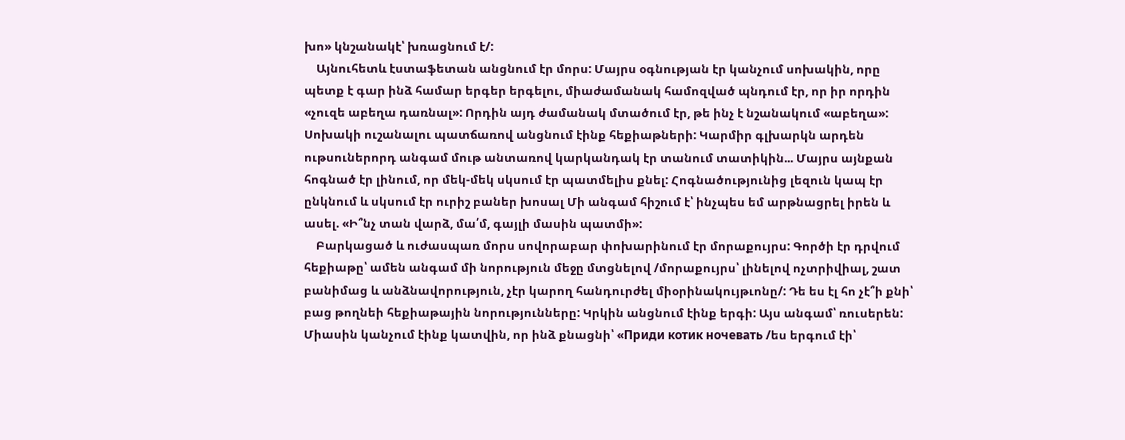խո» կնշանակէ՝ խռացնում է/:
    Այնուհետև էստաֆետան անցնում էր մորս: Մայրս օգնության էր կանչում սոխակին, որը պետք է գար ինձ համար երգեր երգելու, միաժամանակ համոզված պնդում էր, որ իր որդին «չուզե աբեղա դառնալ»: Որդին այդ ժամանակ մտածում էր, թե ինչ է նշանակում «աբեղա»: Սոխակի ուշանալու պատճառով անցնում էինք հեքիաթների: Կարմիր գլխարկն արդեն ութսուներորդ անգամ մութ անտառով կարկանդակ էր տանում տատիկին... Մայրս այնքան հոգնած էր լինում, որ մեկ-մեկ սկսում էր պատմելիս քնել: Հոգնածությունից լեզուն կապ էր ընկնում և սկսում էր ուրիշ բաներ խոսալ Մի անգամ հիշում է՝ ինչպես եմ արթնացրել իրեն և ասել. «Ի՞նչ տան վարձ, մա՛մ, գայլի մասին պատմի»:
    Բարկացած և ուժասպառ մորս սովորաբար փոխարինում էր մորաքույրս: Գործի էր դրվում հեքիաթը՝ ամեն անգամ մի նորություն մեջը մտցնելով /մորաքույրս՝ լինելով ոչտրիվիալ, շատ բանիմաց և անձնավորություն, չէր կարող հանդուրժել միօրինակույթւոնը/: Դե ես էլ հո չէ՞ի քնի՝ բաց թողնեի հեքիաթային նորությունները: Կրկին անցնում էինք երգի: Այս անգամ՝ ռուսերեն: Միասին կանչում էինք կատվին, որ ինձ քնացնի՝ «Приди котик ночевать /ես երգում էի՝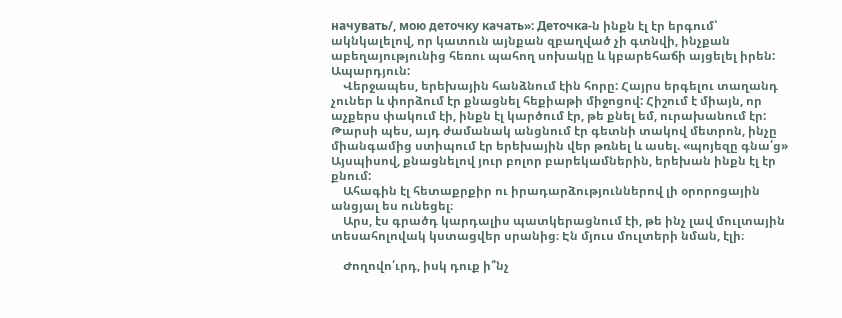начувать/, мою деточку качать»: Деточка-ն ինքն էլ էր երգում՝ ակնկալելով, որ կատուն այնքան զբաղված չի գտնվի, ինչքան աբեղայությունից հեռու պահող սոխակը և կբարեհաճի այցելել իրեն: Ապարդյուն:
    Վերջապես, երեխային հանձնում էին հորը: Հայրս երգելու տաղանդ չուներ և փորձում էր քնացնել հեքիաթի միջոցով: Հիշում է միայն, որ աչքերս փակում էի, ինքն էլ կարծում էր, թե քնել եմ, ուրախանում էր: Թարսի պես, այդ ժամանակ անցնում էր գետնի տակով մետրոն, ինչը միանգամից ստիպում էր երեխային վեր թռնել և ասել. «պոյեզը գնա՛ց» Այսպիսով, քնացնելով յուր բոլոր բարեկամներին, երեխան ինքն էլ էր քնում:
    Ահագին էլ հետաքրքիր ու իրադարձություններով լի օրորոցային անցյալ ես ունեցել։
    Արս, էս գրածդ կարդալիս պատկերացնում էի, թե ինչ լավ մուլտային տեսահոլովակ կստացվեր սրանից։ Էն մյուս մուլտերի նման, էլի։

    Ժողովո՛ւրդ, իսկ դուք ի՞նչ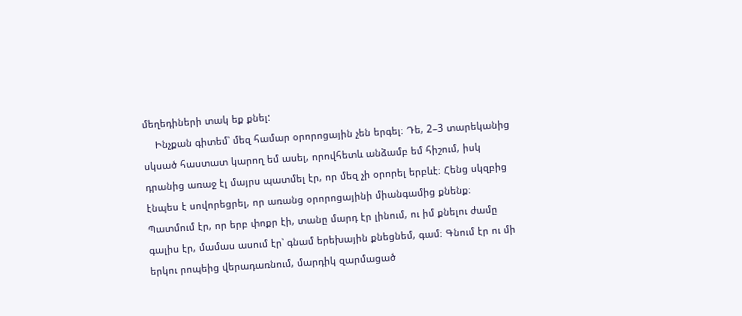մեղեդիների տակ եք քնել:
    Ինչքան գիտեմ՝ մեզ համար օրորոցային չեն երգել։ Դե, 2–3 տարեկանից սկսած հաստատ կարող եմ ասել, որովհետև անձամբ եմ հիշում, իսկ դրանից առաջ էլ մայրս պատմել էր, որ մեզ չի օրորել երբևէ։ Հենց սկզբից էնպես է սովորեցրել, որ առանց օրորոցայինի միանգամից քնենք։ Պատմում էր, որ երբ փոքր էի, տանը մարդ էր լինում, ու իմ քնելու ժամը գալիս էր, մամաս ասում էր՝ գնամ երեխային քնեցնեմ, գամ։ Գնում էր ու մի երկու րոպեից վերադառնում, մարդիկ զարմացած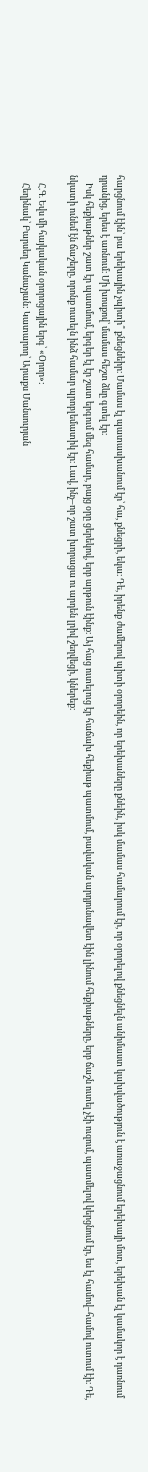հարցնում էին՝ բա երեխային չպիտի՞ քնեցնեիր։ Մամաս էլ պատասխանում էր՝ հա, քնեցրի, եկա։ Դե, իրենք ժամերով պիտի օրորեին, որ երեխաները քնեին, իսկ մամաս համարում էր, որ օրորելով քնեցնելն անիմաստ կախվածություն է առաջացնում երեխայի մոտ, երեխան էլ կամակոր է դառնում դրանից, երես է առնում։ Մի խոսքով՝ մամաս հեշտ ձևը գտել էր։
    Իսկ հեքիաթներ շատ էր պատմում, երգեր էլ էր շատ երգում մեզ համար, բայց օրը ցերեկով, երբ արթուն էինք։ Այ հաց ուտելուց էր հաճախ հեքիաթ պատմում, բավական արդյունավետ էին լինում հեքիաթները, երբ ճաշն ուտել չէի ուզում, պատմելով կերցնում էր, ես էլ համով–համով ուտում էի։ Դե, նկատի ունեմ էն ճաշերը, որոնք ուտելն ինձ համար պրոբլեմատիկ էր։ Լավ, ինչ–որ շատ խորացա ու արդեն լրիվ շեղվեցի, կներեք։

    Հ.Գ. Եվս մի հայկական օրորոցային երգ՝ «Օրոր»:
    Հեղինակ՝ Բարսեղ Կանաչյան: Կատարող՝ Արաքս Մանսուրյան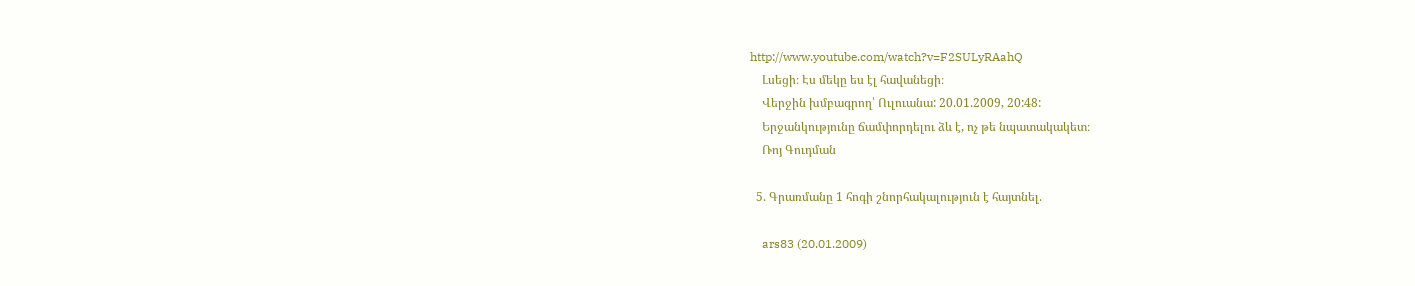http://www.youtube.com/watch?v=F2SULyRAahQ
    Լսեցի։ Էս մեկը ես էլ հավանեցի։
    Վերջին խմբագրող՝ Ուլուանա: 20.01.2009, 20:48:
    Երջանկությունը ճամփորդելու ձև է, ոչ թե նպատակակետ։
    Ռոյ Գուդման

  5. Գրառմանը 1 հոգի շնորհակալություն է հայտնել.

    ars83 (20.01.2009)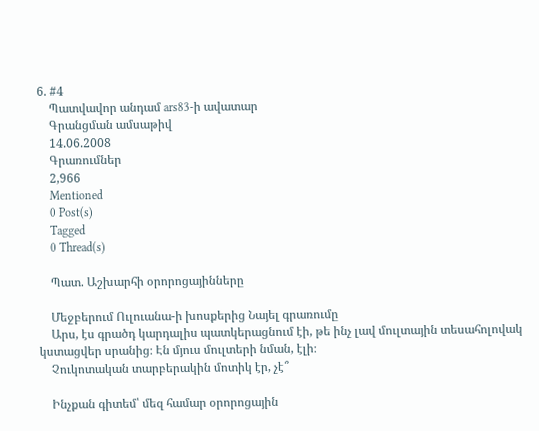6. #4
    Պատվավոր անդամ ars83-ի ավատար
    Գրանցման ամսաթիվ
    14.06.2008
    Գրառումներ
    2,966
    Mentioned
    0 Post(s)
    Tagged
    0 Thread(s)

    Պատ. Աշխարհի օրորոցայինները

    Մեջբերում Ուլուանա-ի խոսքերից Նայել գրառումը
    Արս, էս գրածդ կարդալիս պատկերացնում էի, թե ինչ լավ մուլտային տեսահոլովակ կստացվեր սրանից։ Էն մյուս մուլտերի նման, էլի։
    Չուկոտական տարբերակին մոտիկ էր, չէ՞

    Ինչքան գիտեմ՝ մեզ համար օրորոցային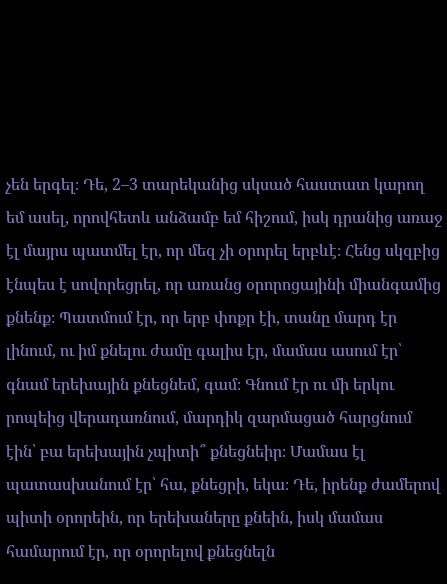չեն երգել։ Դե, 2–3 տարեկանից սկսած հաստատ կարող եմ ասել, որովհետև անձամբ եմ հիշում, իսկ դրանից առաջ էլ մայրս պատմել էր, որ մեզ չի օրորել երբևէ։ Հենց սկզբից էնպես է սովորեցրել, որ առանց օրորոցայինի միանգամից քնենք։ Պատմում էր, որ երբ փոքր էի, տանը մարդ էր լինում, ու իմ քնելու ժամը գալիս էր, մամաս ասում էր՝ գնամ երեխային քնեցնեմ, գամ։ Գնում էր ու մի երկու րոպեից վերադառնում, մարդիկ զարմացած հարցնում էին՝ բա երեխային չպիտի՞ քնեցնեիր։ Մամաս էլ պատասխանում էր՝ հա, քնեցրի, եկա։ Դե, իրենք ժամերով պիտի օրորեին, որ երեխաները քնեին, իսկ մամաս համարում էր, որ օրորելով քնեցնելն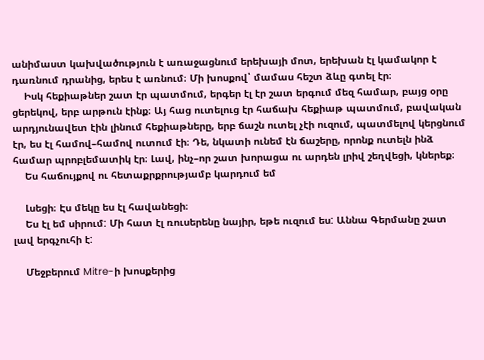անիմաստ կախվածություն է առաջացնում երեխայի մոտ, երեխան էլ կամակոր է դառնում դրանից, երես է առնում։ Մի խոսքով՝ մամաս հեշտ ձևը գտել էր։
    Իսկ հեքիաթներ շատ էր պատմում, երգեր էլ էր շատ երգում մեզ համար, բայց օրը ցերեկով, երբ արթուն էինք։ Այ հաց ուտելուց էր հաճախ հեքիաթ պատմում, բավական արդյունավետ էին լինում հեքիաթները, երբ ճաշն ուտել չէի ուզում, պատմելով կերցնում էր, ես էլ համով–համով ուտում էի։ Դե, նկատի ունեմ էն ճաշերը, որոնք ուտելն ինձ համար պրոբլեմատիկ էր։ Լավ, ինչ–որ շատ խորացա ու արդեն լրիվ շեղվեցի, կներեք։
    Ես հաճույքով ու հետաքրքրությամբ կարդում եմ

    Լսեցի։ Էս մեկը ես էլ հավանեցի։
    Ես էլ եմ սիրում: Մի հատ էլ ռուսերենը նայիր, եթե ուզում ես: Աննա Գերմանը շատ լավ երգչուհի է:

    Մեջբերում Mitre-ի խոսքերից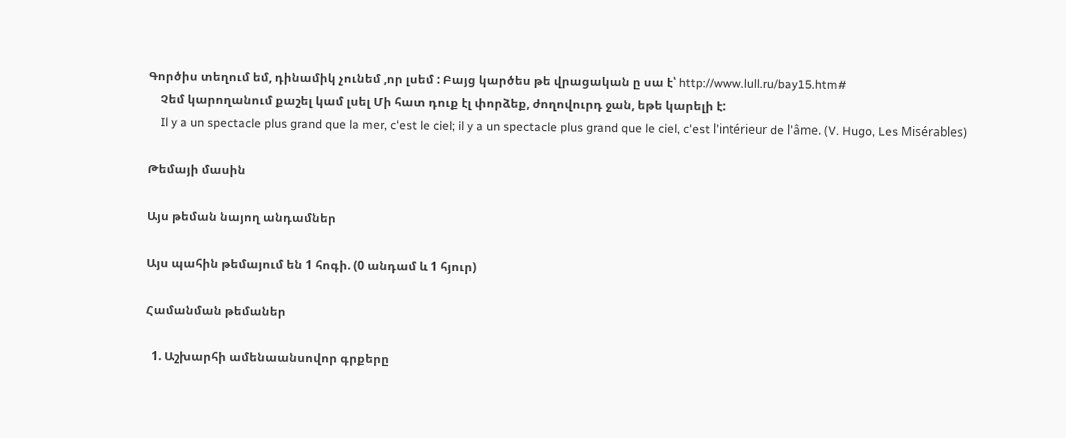Գործիս տեղում եմ, դինամիկ չունեմ ,որ լսեմ : Բայց կարծես թե վրացական ը սա է՝ http://www.lull.ru/bay15.htm#
    Չեմ կարողանում քաշել կամ լսել Մի հատ դուք էլ փորձեք, ժողովուրդ ջան, եթե կարելի է:
    Il y a un spectacle plus grand que la mer, c'est le ciel; il y a un spectacle plus grand que le ciel, c'est l'intérieur de l'âme. (V. Hugo, Les Misérables)

Թեմայի մասին

Այս թեման նայող անդամներ

Այս պահին թեմայում են 1 հոգի. (0 անդամ և 1 հյուր)

Համանման թեմաներ

  1. Աշխարհի ամենաանսովոր գրքերը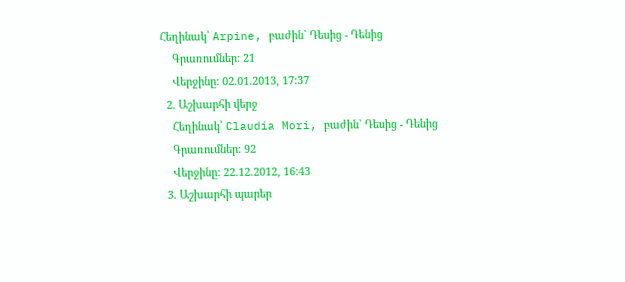Հեղինակ՝ Arpine, բաժին` Դեսից - Դենից
    Գրառումներ: 21
    Վերջինը: 02.01.2013, 17:37
  2. Աշխարհի վերջ
    Հեղինակ՝ Claudia Mori, բաժին` Դեսից - Դենից
    Գրառումներ: 92
    Վերջինը: 22.12.2012, 16:43
  3. Աշխարհի պարեր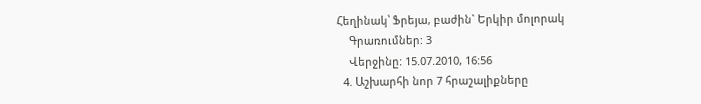Հեղինակ՝ Ֆրեյա, բաժին` Երկիր մոլորակ
    Գրառումներ: 3
    Վերջինը: 15.07.2010, 16:56
  4. Աշխարհի նոր 7 հրաշալիքները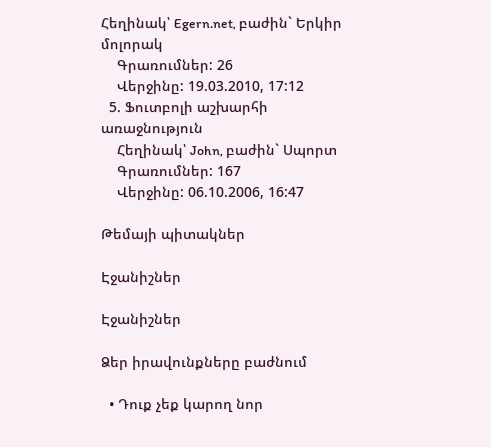Հեղինակ՝ Egern.net, բաժին` Երկիր մոլորակ
    Գրառումներ: 26
    Վերջինը: 19.03.2010, 17:12
  5. Ֆուտբոլի աշխարհի առաջնություն
    Հեղինակ՝ John, բաժին` Սպորտ
    Գրառումներ: 167
    Վերջինը: 06.10.2006, 16:47

Թեմայի պիտակներ

Էջանիշներ

Էջանիշներ

Ձեր իրավունքները բաժնում

  • Դուք չեք կարող նոր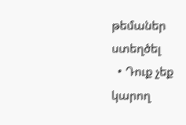թեմաներ ստեղծել
  • Դուք չեք կարող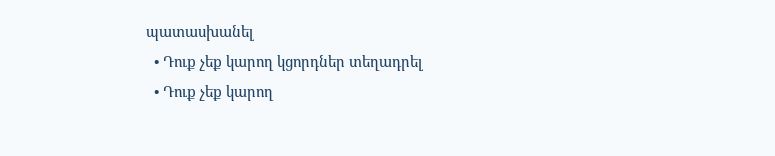պատասխանել
  • Դուք չեք կարող կցորդներ տեղադրել
  • Դուք չեք կարող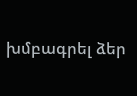խմբագրել ձեր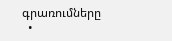գրառումները
  •